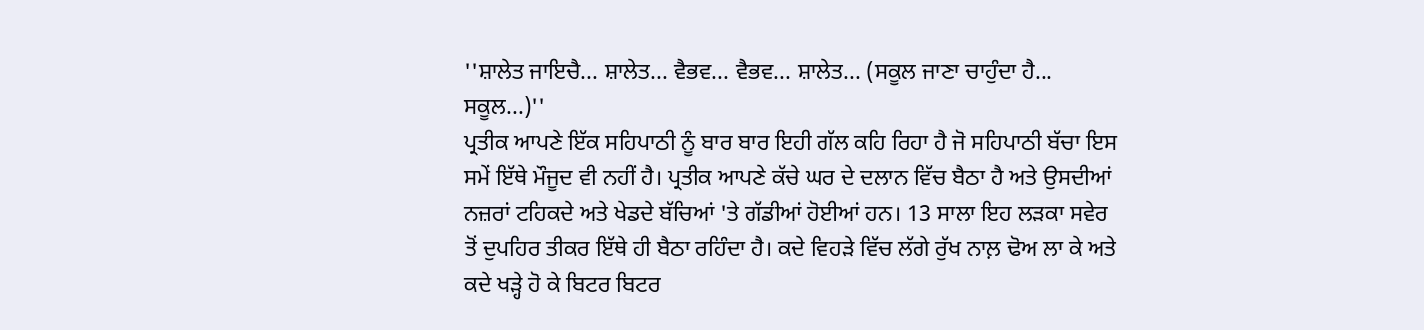''ਸ਼ਾਲੇਤ ਜਾਇਚੈ... ਸ਼ਾਲੇਤ... ਵੈਭਵ... ਵੈਭਵ... ਸ਼ਾਲੇਤ... (ਸਕੂਲ ਜਾਣਾ ਚਾਹੁੰਦਾ ਹੈ... ਸਕੂਲ...)''
ਪ੍ਰਤੀਕ ਆਪਣੇ ਇੱਕ ਸਹਿਪਾਠੀ ਨੂੰ ਬਾਰ ਬਾਰ ਇਹੀ ਗੱਲ ਕਹਿ ਰਿਹਾ ਹੈ ਜੋ ਸਹਿਪਾਠੀ ਬੱਚਾ ਇਸ ਸਮੇਂ ਇੱਥੇ ਮੌਜੂਦ ਵੀ ਨਹੀਂ ਹੈ। ਪ੍ਰਤੀਕ ਆਪਣੇ ਕੱਚੇ ਘਰ ਦੇ ਦਲਾਨ ਵਿੱਚ ਬੈਠਾ ਹੈ ਅਤੇ ਉਸਦੀਆਂ ਨਜ਼ਰਾਂ ਟਹਿਕਦੇ ਅਤੇ ਖੇਡਦੇ ਬੱਚਿਆਂ 'ਤੇ ਗੱਡੀਆਂ ਹੋਈਆਂ ਹਨ। 13 ਸਾਲਾ ਇਹ ਲੜਕਾ ਸਵੇਰ ਤੋਂ ਦੁਪਹਿਰ ਤੀਕਰ ਇੱਥੇ ਹੀ ਬੈਠਾ ਰਹਿੰਦਾ ਹੈ। ਕਦੇ ਵਿਹੜੇ ਵਿੱਚ ਲੱਗੇ ਰੁੱਖ ਨਾਲ਼ ਢੋਅ ਲਾ ਕੇ ਅਤੇ ਕਦੇ ਖੜ੍ਹੇ ਹੋ ਕੇ ਬਿਟਰ ਬਿਟਰ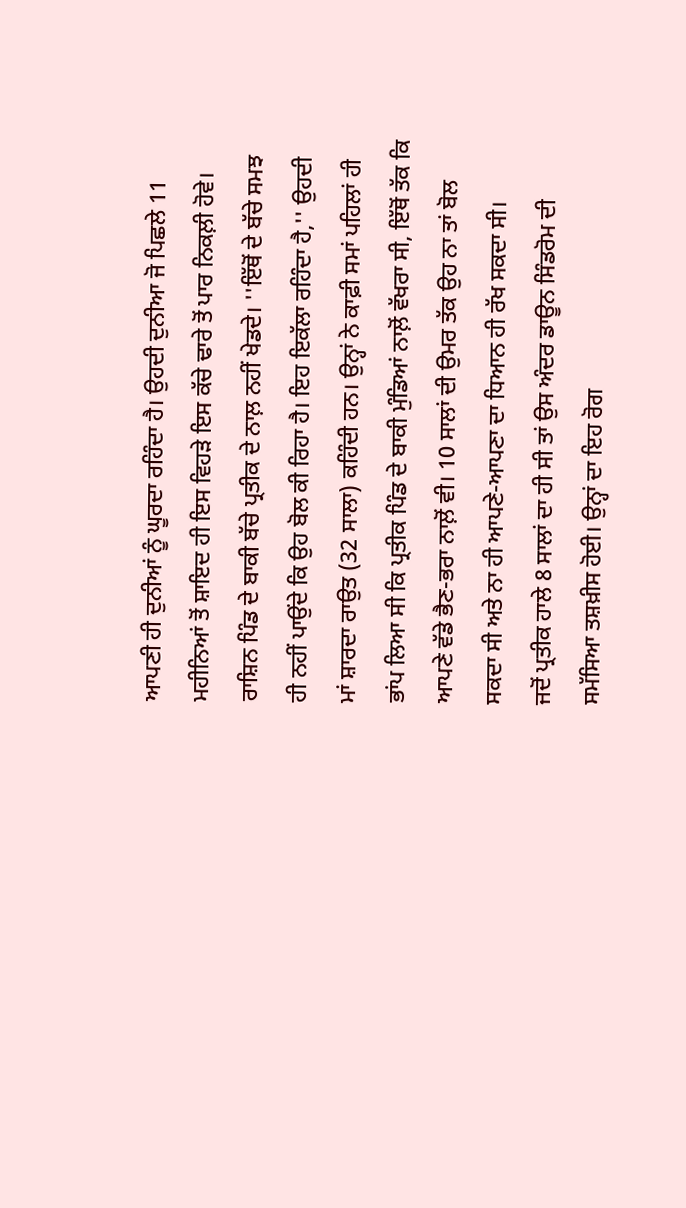ਆਪਣੀ ਹੀ ਦੁਨੀਆਂ ਨੂੰ ਘੂਰਦਾ ਰਹਿੰਦਾ ਹੈ। ਉਹਦੀ ਦੁਨੀਆ ਜੋ ਪਿਛਲੇ 11 ਮਹੀਨਿਆਂ ਤੋਂ ਸ਼ਾਇਦ ਹੀ ਇਸ ਵਿਹੜੇ ਇਸ ਕੱਚੇ ਢਾਰੇ ਤੋਂ ਪਾਰ ਨਿਕਲ਼ੀ ਹੋਵੇ।
ਰਾਸ਼ਿਨ ਪਿੰਡ ਦੇ ਬਾਕੀ ਬੱਚੇ ਪ੍ਰਤੀਕ ਦੇ ਨਾਲ਼ ਨਹੀਂ ਖੇਡਦੇ। ''ਇੱਥੋਂ ਦੇ ਬੱਚੇ ਸਮਝ ਹੀ ਨਹੀਂ ਪਾਉਂਦੇ ਕਿ ਉਹ ਬੋਲ ਕੀ ਰਿਹਾ ਹੈ। ਇਹ ਇਕੱਲਾ ਰਹਿੰਦਾ ਹੈ,'' ਉਹਦੀ ਮਾਂ ਸ਼ਾਰਦਾ ਰਾਉਤ (32 ਸਾਲਾ) ਕਹਿੰਦੀ ਹਨ। ਉਨ੍ਹਾਂ ਨੇ ਕਾਫ਼ੀ ਸਮਾਂ ਪਹਿਲਾਂ ਹੀ ਭਾਂਪ ਲਿਆ ਸੀ ਕਿ ਪ੍ਰਤੀਕ ਪਿੰਡ ਦੇ ਬਾਕੀ ਮੁੰਡਿਆਂ ਨਾਲ਼ੋਂ ਵੱਖਰਾ ਸੀ, ਇੱਥੋਂ ਤੱਕ ਕਿ ਆਪਣੇ ਵੱਡੇ ਭੈਣ-ਭਰਾ ਨਾਲ਼ੋਂ ਵੀ। 10 ਸਾਲਾਂ ਦੀ ਉਮਰ ਤੱਕ ਉਹ ਨਾ ਤਾਂ ਬੋਲ ਸਕਦਾ ਸੀ ਅਤੇ ਨਾ ਹੀ ਆਪਣੇ-ਆਪਣਾ ਦਾ ਧਿਆਨ ਹੀ ਰੱਖ ਸਕਦਾ ਸੀ।
ਜਦੋਂ ਪ੍ਰਤੀਕ ਹਾਲੇ 8 ਸਾਲਾਂ ਦਾ ਹੀ ਸੀ ਤਾਂ ਉਸ ਅੰਦਰ ਡਾਊਨ ਸਿੰਡਰੋਮ ਦੀ ਸਮੱਸਿਆ ਤਸ਼ਖ਼ੀਸ ਹੋਈ। ਉਨ੍ਹਾਂ ਦਾ ਇਹ ਰੋਗ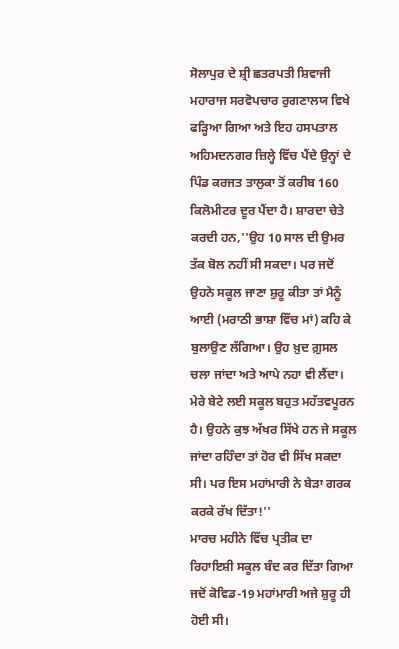ਸੋਲਾਪੁਰ ਦੇ ਸ਼੍ਰੀ ਛਤਰਪਤੀ ਸ਼ਿਵਾਜੀ ਮਹਾਰਾਜ ਸਰਵੋਪਚਾਰ ਰੁਗਣਾਲਯ ਵਿਖੇ ਫੜ੍ਹਿਆ ਗਿਆ ਅਤੇ ਇਹ ਹਸਪਤਾਲ ਅਹਿਮਦਨਗਰ ਜ਼ਿਲ੍ਹੇ ਵਿੱਚ ਪੈਂਦੇ ਉਨ੍ਹਾਂ ਦੇ ਪਿੰਡ ਕਰਜਤ ਤਾਲੁਕਾ ਤੋਂ ਕਰੀਬ 160 ਕਿਲੋਮੀਟਰ ਦੂਰ ਪੈਂਦਾ ਹੈ। ਸ਼ਾਰਦਾ ਚੇਤੇ ਕਰਦੀ ਹਨ,''ਉਹ 10 ਸਾਲ ਦੀ ਉਮਰ ਤੱਕ ਬੋਲ ਨਹੀਂ ਸੀ ਸਕਦਾ। ਪਰ ਜਦੋਂ ਉਹਨੇ ਸਕੂਲ ਜਾਣਾ ਸ਼ੁਰੂ ਕੀਤਾ ਤਾਂ ਮੈਨੂੰ ਆਈ (ਮਰਾਠੀ ਭਾਸ਼ਾ ਵਿੱਚ ਮਾਂ) ਕਹਿ ਕੇ ਬੁਲਾਉਣ ਲੱਗਿਆ। ਉਹ ਖ਼ੁਦ ਗ਼ੁਸਲ ਚਲਾ ਜਾਂਦਾ ਅਤੇ ਆਪੇ ਨਹਾ ਵੀ ਲੈਂਦਾ। ਮੇਰੇ ਬੇਟੇ ਲਈ ਸਕੂਲ ਬਹੁਤ ਮਹੱਤਵਪੂਰਨ ਹੈ। ਉਹਨੇ ਕੁਝ ਅੱਖਰ ਸਿੱਖੇ ਹਨ ਜੇ ਸਕੂਲ ਜਾਂਦਾ ਰਹਿੰਦਾ ਤਾਂ ਹੋਰ ਵੀ ਸਿੱਖ ਸਕਦਾ ਸੀ। ਪਰ ਇਸ ਮਹਾਂਮਾਰੀ ਨੇ ਬੇੜਾ ਗਰਕ ਕਰਕੇ ਰੱਖ ਦਿੱਤਾ!''
ਮਾਰਚ ਮਹੀਨੇ ਵਿੱਚ ਪ੍ਰਤੀਕ ਦਾ ਰਿਹਾਇਸ਼ੀ ਸਕੂਲ ਬੰਦ ਕਰ ਦਿੱਤਾ ਗਿਆ ਜਦੋਂ ਕੋਵਿਡ-19 ਮਹਾਂਮਾਰੀ ਅਜੇ ਸ਼ੁਰੂ ਹੀ ਹੋਈ ਸੀ।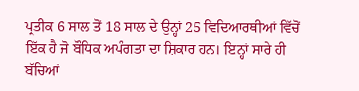ਪ੍ਰਤੀਕ 6 ਸਾਲ ਤੋਂ 18 ਸਾਲ ਦੇ ਉਨ੍ਹਾਂ 25 ਵਿਦਿਆਰਥੀਆਂ ਵਿੱਚੋਂ ਇੱਕ ਹੈ ਜੋ ਬੌਧਿਕ ਅਪੰਗਤਾ ਦਾ ਸ਼ਿਕਾਰ ਹਨ। ਇਨ੍ਹਾਂ ਸਾਰੇ ਹੀ ਬੱਚਿਆਂ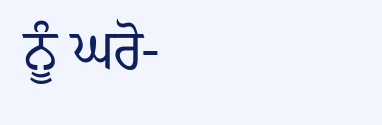ਨੂੰ ਘਰੋ-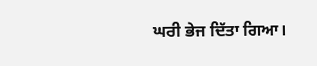ਘਰੀ ਭੇਜ ਦਿੱਤਾ ਗਿਆ।